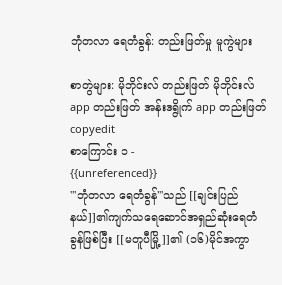ဘုံတလာ ရေတံခွန်: တည်းဖြတ်မှု မူကွဲများ

စာတွဲများ: မိုဘိုင်းလ် တည်းဖြတ် မိုဘိုင်းလ် app တည်းဖြတ် အန်းဒရွိုက် app တည်းဖြတ်
copyedit
စာကြောင်း ၁ -
{{unreferenced}}
'''ဘုံတလာ ရေတံခွန်'''သည် [[ချင်းပြည်နယ်]]၏ကျက်သရေဆောင်အရှည်ဆုံးရေတံခွန်ဖြစ်ပြီး [[မတူပီမြို့]]၏ (၁၆)မိုင်အကွာ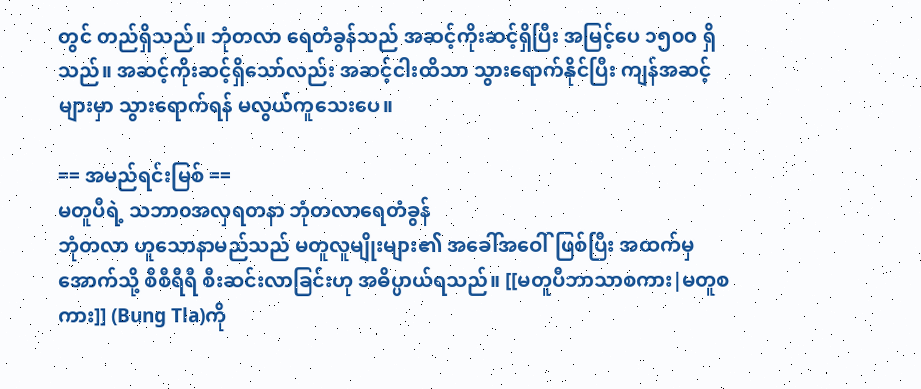တွင် တည်ရှိသည်။ ဘုံတလာ ရေတံခွန်သည် အဆင့်ကိုးဆင့်ရှိပြီး အမြင့်ပေ ၁၅၀ဝ ရှိသည်။ အဆင့်ကိုးဆင့်ရှိသော်လည်း အဆင့်ငါးထိသာ သွားရောက်နိုင်ပြီး ကျန်အဆင့်များမှာ သွားရောက်ရန် မလွယ်ကူသေးပေ။

== အမည်ရင်းမြစ် ==
မတူပီရဲ့ သဘာ၀အလှရတနာ ဘုံတလာရေတံခွန်
ဘုံတလာ ဟူသောနာမည်သည် မတူလူမျိုးများ၏ အခေါ်အဝေါ်ဖြစ်ပြီး အထက်မှအောက်သို့ စီစီရီရီ စီးဆင်းလာခြင်းဟု အဓိပ္ပာယ်ရသည်။ [[မတူပီဘာသာစကား|မတူစကား]] (Bung Tla)ကို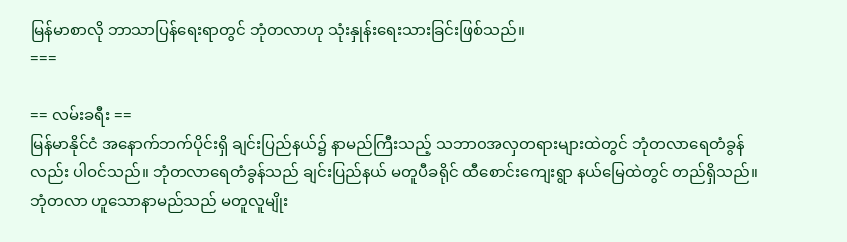မြန်မာစာလို ဘာသာပြန်ရေးရာတွင် ဘုံတလာဟု သုံးနှုန်းရေးသားခြင်းဖြစ်သည်။
===

== လမ်းခရီး ==
မြန်မာနိုင်ငံ အနောက်ဘက်ပိုင်းရှိ ချင်းပြည်နယ်၌ နာမည်ကြီးသည့် သဘာ၀အလှတရားများထဲတွင် ဘုံတလာရေတံခွန်လည်း ပါဝင်သည်။ ဘုံတလာရေတံခွန်သည် ချင်းပြည်နယ် မတူပီခရိုင် ထီစောင်းကျေးရွာ နယ်မြေထဲတွင် တည်ရှိသည်။ ဘုံတလာ ဟူသောနာမည်သည် မတူလူမျိုး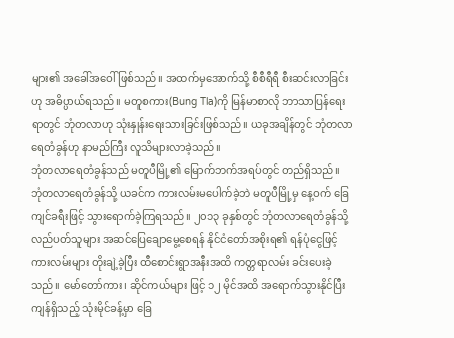များ၏ အခေါ်အဝေါ်ဖြစ်သည်။ အထက်မှအောက်သို့ စီစီရီရီ စီးဆင်းလာခြင်းဟု အဓိပ္ပာယ်ရသည်။ မတူစကား(Bung Tla)ကို မြန်မာစာလို ဘာသာပြန်ရေးရာတွင် ဘုံတလာဟု သုံးနှုန်းရေးသားခြင်းဖြစ်သည်။ ယခုအချိန်တွင် ဘုံတလာရေတံခွန်ဟု နာမည်ကြီး လူသိများလာခဲ့သည်။
ဘုံတလာရေတံခွန်သည် မတူပီမြို့၏ မြောက်ဘက်အရပ်တွင် တည်ရှိသည်။ ဘုံတလာရေတံခွန်သို့ ယခင်က ကားလမ်းမပေါက်ခဲ့ဘဲ မတူပီမြို့မှ နေ့ဝက် ခြေကျင်ခရီးဖြင့် သွားရောက်ခဲ့ကြရသည်။ ၂၀၁၃ ခုနှစ်တွင် ဘုံတလာရေတံခွန်သို့ လည်ပတ်သူများ အဆင်ပြေချောမွေ့စေရန် နိုင်ငံတော်အစိုးရ၏ ရန်ပုံငွေဖြင့် ကားလမ်းများ တိုးချဲ့ခဲ့ပြီး ထီစောင်းရွာအနီးအထိ ကတ္တရာလမ်း ခင်းပေးခဲ့သည်။ မော်တော်ကား၊ ဆိုင်ကယ်များ ဖြင့် ၁၂ မိုင်အထိ အရောက်သွားနိုင်ပြီး ကျန်ရှိသည့် သုံးမိုင်ခန့်မှာ ခြေ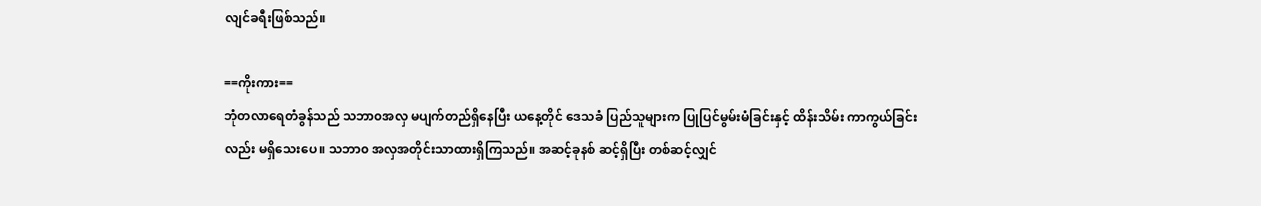လျင်ခရီးဖြစ်သည်။

==ကိုးကား==
ဘုံတလာရေတံခွန်သည် သဘာ၀အလှ မပျက်တည်ရှိနေပြီး ယနေ့တိုင် ဒေသခံ ပြည်သူများက ပြုပြင်မွမ်းမံခြင်းနှင့် ထိန်းသိမ်း ကာကွယ်ခြင်းလည်း မရှိသေးပေ။ သဘာ၀ အလှအတိုင်းသာထားရှိကြသည်။ အဆင့်ခုနစ် ဆင့်ရှိပြီး တစ်ဆင့်လျှင်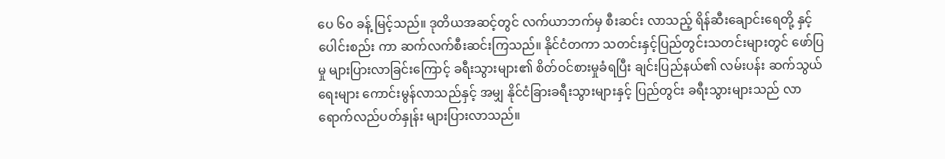ပေ ၆၀ ခန့် မြင့်သည်။ ဒုတိယအဆင့်တွင် လက်ယာဘက်မှ စီးဆင်း လာသည့် ရိန်ဆီးချောင်းရေတို့ နှင့် ပေါင်းစည်း ကာ ဆက်လက်စီးဆင်းကြသည်။ နိုင်ငံတကာ သတင်းနှင့်ပြည်တွင်းသတင်းများတွင် ဖော်ပြမှု များပြားလာခြင်းကြောင့် ခရီးသွားများ၏ စိတ်ဝင်စားမှုခံရပြီး ချင်းပြည်နယ်၏ လမ်းပန်း ဆက်သွယ်ရေးများ ကောင်းမွန်လာသည်နှင့် အမျှ နိုင်ငံခြားခရီးသွားများနှင့် ပြည်တွင်း ခရီးသွားများသည် လာရောက်လည်ပတ်နှုန်း များပြားလာသည်။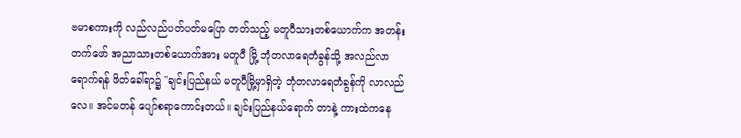ဗမာစကားကို လည်လည်ပတ်ပတ်မပြော တတ်သည့် မတူပီသားတစ်ယောက်က အတန်း တက်ဖော် အညာသားတစ်ယောက်အား မတူပီ မြို့ ဘုံတလာရေတံခွန်သို့ အလည်လာရောက်ရန် ဖိတ်ခေါ်ရာ၌ ''ချင်းပြည်နယ် မတူပီမြို့မှာရှိတဲ့ ဘုံတလာရေတံခွန်ကို လာလည်လေ။ အင်မတန် ပျော်စရာကောင်းတယ်။ ချင်းပြည်နယ်ရောက် တာနဲ့ ကားထဲကနေ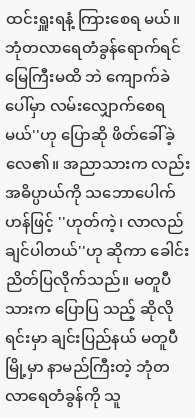ထင်းရှူးရနံ့ ကြားစေရ မယ်။ ဘုံတလာရေတံခွန်ရောက်ရင် မြေကြီးမထိ ဘဲ ကျောက်ခဲပေါ်မှာ လမ်းလျှောက်စေရမယ်''ဟု ပြောဆို ဖိတ်ခေါ်ခဲ့လေ၏။ အညာသားက လည်း အဓိပ္ပာယ်ကို သဘောပေါက်ဟန်ဖြင့် ''ဟုတ်ကဲ့၊ လာလည်ချင်ပါတယ်''ဟု ဆိုကာ ခေါင်းညိတ်ပြလိုက်သည်။ မတူပီသားက ပြောပြ သည့် ဆိုလိုရင်းမှာ ချင်းပြည်နယ် မတူပီမြို့မှာ နာမည်ကြီးတဲ့ ဘုံတလာရေတံခွန်ကို သူ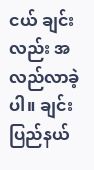ငယ် ချင်းလည်း အလည်လာခဲ့ပါ။ ချင်းပြည်နယ်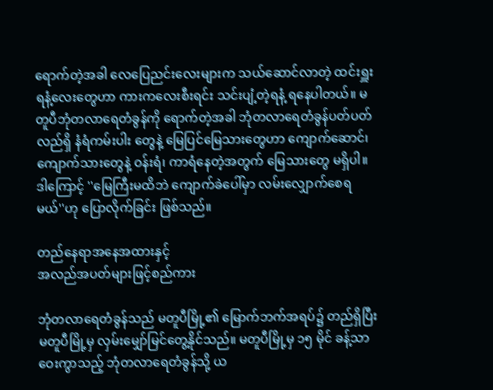ရောက်တဲ့အခါ လေပြေညင်းလေးများက သယ်ဆောင်လာတဲ့ ထင်းရှူးရနံ့လေးတွေဟာ ကားကလေးစီးရင်း သင်းပျံ့တဲ့ရနံ့ ရနေပါတယ်။ မတူပီဘုံတလာရေတံခွန်ကို ရောက်တဲ့အခါ ဘုံတလာရေတံခွန်ပတ်ပတ်လည်ရှိ နံရံကမ်းပါး တွေနဲ့ မြေပြင်မြေသားတွေဟာ ကျောက်ဆောင်၊ ကျောက်သားတွေနဲ့ ဝန်းရံ၊ ကာရံနေတဲ့အတွက် မြေသားတွေ မရှိပါ။ ဒါကြောင့် ''မြေကြီးမထိဘဲ ကျောက်ခဲပေါ်မှာ လမ်းလျှောက်စေရမယ်''ဟု ပြောလိုက်ခြင်း ဖြစ်သည်။

တည်နေရာအနေအထားနှင့်
အလည်အပတ်များဖြင့်စည်ကား

ဘုံတလာရေတံခွန်သည် မတူပီမြို့၏ မြောက်ဘက်အရပ်၌ တည်ရှိပြီး မတူပီမြို့မှ လှမ်းမျှော်မြင်တွေ့နိုင်သည်။ မတူပီမြို့မှ ၁၅ မိုင် ခန့်သာ ဝေးကွာသည့် ဘုံတလာရေတံခွန်သို့ ယ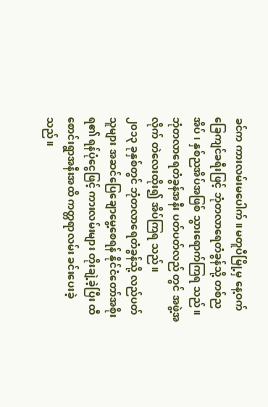ခင်က ကားလမ်းမပေါက်။ မတူပီမြို့မှ နေ့ဝက် ခြေကျင်ခရီးဖြင့် ဘုံတလာရေတံခွန်သို့ တစ်ည အိပ်၊ နှစ်ညအိပ်အဖြစ် သွားရောက်ကြရ သည်။ ဘုံတလာရေတံခွန်အနီး ပတ်ပတ်လည် တွင် အဖွဲ့အလိုက် တဲလေးထိုး၍ အိပ်ကြရ သည်။
၂၀၁၃ ခုနှစ်တွင် ဘုံတလာရေတံခွန်သို့ လည်ပတ်သူများ အဆင်ပြေချောမွေ့စေရန် နိုင်ငံတော်အစိုးရ၏ ရန်ပုံငွေဖြင့် ကားလမ်းများ တိုးချဲ့ခဲ့ပြီး ထီစောင်းရွာအနီးအထိ ကတ္တရာလမ်း ခင်းပေးခဲ့သည်။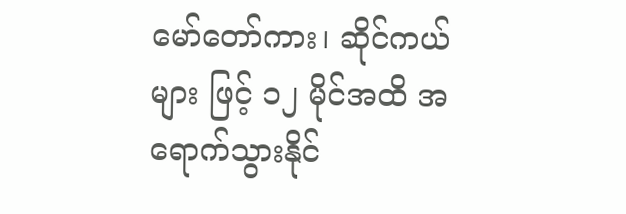မော်တော်ကား၊ ဆိုင်ကယ်များ ဖြင့် ၁၂ မိုင်အထိ အရောက်သွားနိုင်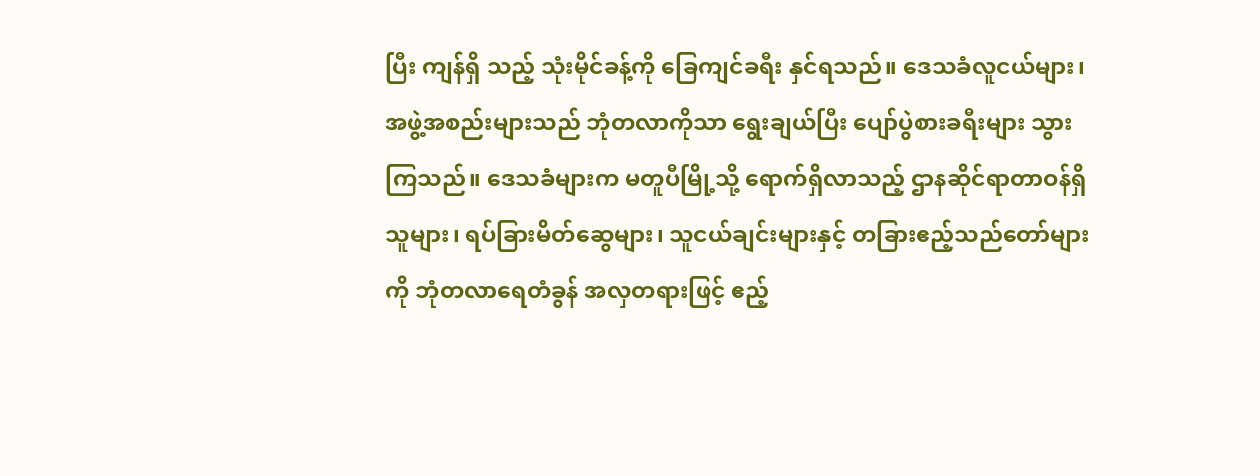ပြီး ကျန်ရှိ သည့် သုံးမိုင်ခန့်ကို ခြေကျင်ခရီး နှင်ရသည်။ ဒေသခံလူငယ်များ၊ အဖွဲ့အစည်းများသည် ဘုံတလာကိုသာ ရွေးချယ်ပြီး ပျော်ပွဲစားခရီးများ သွားကြသည်။ ဒေသခံများက မတူပီမြို့သို့ ရောက်ရှိလာသည့် ဌာနဆိုင်ရာတာဝန်ရှိသူများ၊ ရပ်ခြားမိတ်ဆွေများ၊ သူငယ်ချင်းများနှင့် တခြားဧည့်သည်တော်များကို ဘုံတလာရေတံခွန် အလှတရားဖြင့် ဧည့်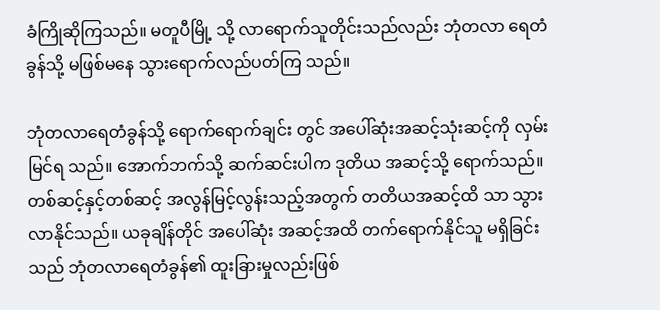ခံကြိုဆိုကြသည်။ မတူပီမြို့ သို့ လာရောက်သူတိုင်းသည်လည်း ဘုံတလာ ရေတံခွန်သို့ မဖြစ်မနေ သွားရောက်လည်ပတ်ကြ သည်။

ဘုံတလာရေတံခွန်သို့ ရောက်ရောက်ချင်း တွင် အပေါ်ဆုံးအဆင့်သုံးဆင့်ကို လှမ်းမြင်ရ သည်။ အောက်ဘက်သို့ ဆက်ဆင်းပါက ဒုတိယ အဆင့်သို့ ရောက်သည်။ တစ်ဆင့်နှင့်တစ်ဆင့် အလွန်မြင့်လွန်းသည့်အတွက် တတိယအဆင့်ထိ သာ သွားလာနိုင်သည်။ ယခုချိန်တိုင် အပေါ်ဆုံး အဆင့်အထိ တက်ရောက်နိုင်သူ မရှိခြင်းသည် ဘုံတလာရေတံခွန်၏ ထူးခြားမှုလည်းဖြစ်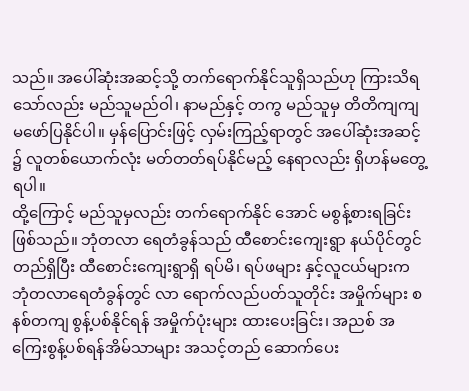သည်။ အပေါ်ဆုံးအဆင့်သို့ တက်ရောက်နိုင်သူရှိသည်ဟု ကြားသိရသော်လည်း မည်သူမည်ဝါ၊ နာမည်နှင့် တကွ မည်သူမှ တိတိကျကျ မဖော်ပြနိုင်ပါ။ မှန်ပြောင်းဖြင့် လှမ်းကြည့်ရာတွင် အပေါ်ဆုံးအဆင့် ၌ လူတစ်ယောက်လုံး မတ်တတ်ရပ်နိုင်မည့် နေရာလည်း ရှိဟန်မတွေ့ရပါ။
ထို့ကြောင့် မည်သူမှလည်း တက်ရောက်နိုင် အောင် မစွန့်စားရခြင်း ဖြစ်သည်။ ဘုံတလာ ရေတံခွန်သည် ထီစောင်းကျေးရွာ နယ်ပိုင်တွင် တည်ရှိပြီး ထီစောင်းကျေးရွာရှိ ရပ်မိ၊ ရပ်ဖများ နှင့်လူငယ်များက ဘုံတလာရေတံခွန်တွင် လာ ရောက်လည်ပတ်သူတိုင်း အမှိုက်များ စနစ်တကျ စွန့်ပစ်နိုင်ရန် အမှိုက်ပုံးများ ထားပေးခြင်း၊ အညစ် အကြေးစွန့်ပစ်ရန်အိမ်သာများ အသင့်တည် ဆောက်ပေး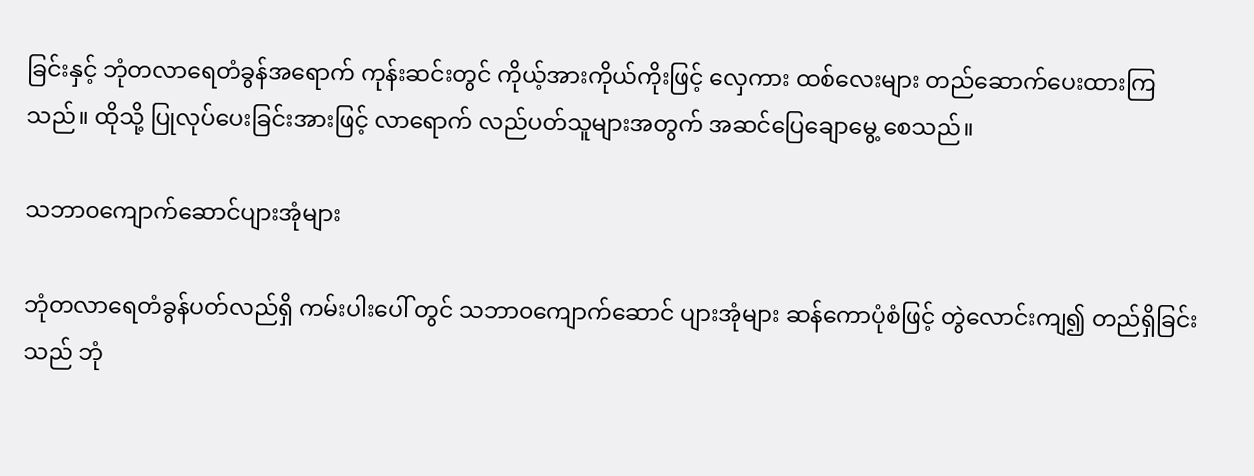ခြင်းနှင့် ဘုံတလာရေတံခွန်အရောက် ကုန်းဆင်းတွင် ကိုယ့်အားကိုယ်ကိုးဖြင့် လှေကား ထစ်လေးများ တည်ဆောက်ပေးထားကြသည်။ ထိုသို့ ပြုလုပ်ပေးခြင်းအားဖြင့် လာရောက် လည်ပတ်သူများအတွက် အဆင်ပြေချောမွေ့ စေသည်။

သဘာ၀ကျောက်ဆောင်ပျားအုံများ

ဘုံတလာရေတံခွန်ပတ်လည်ရှိ ကမ်းပါးပေါ် တွင် သဘာ၀ကျောက်ဆောင် ပျားအုံများ ဆန်ကောပုံစံဖြင့် တွဲလောင်းကျ၍ တည်ရှိခြင်းသည် ဘုံ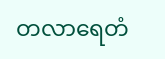တလာရေတံ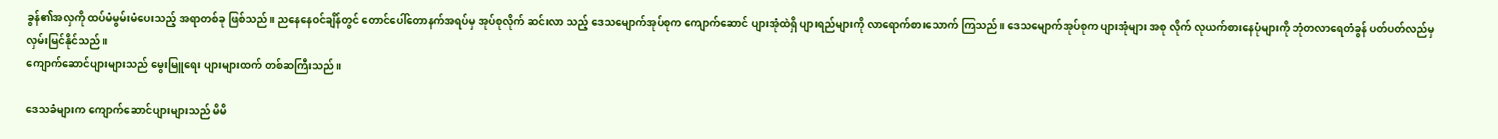ခွန်၏အလှကို ထပ်မံမွမ်းမံပေးသည့် အရာတစ်ခု ဖြစ်သည်။ ညနေနေဝင်ချိန်တွင် တောင်ပေါ်တောနက်အရပ်မှ အုပ်စုလိုက် ဆင်းလာ သည့် ဒေသမျောက်အုပ်စုက ကျောက်ဆောင် ပျားအုံထဲရှိ ပျားရည်များကို လာရောက်စားသောက် ကြသည်။ ဒေသမျောက်အုပ်စုက ပျားအုံများ အစု လိုက် လုယက်စားနေပုံများကို ဘုံတလာရေတံခွန် ပတ်ပတ်လည်မှ လှမ်းမြင်နိုင်သည်။
ကျောက်ဆောင်ပျားများသည် မွေးမြူရေး ပျားများထက် တစ်ဆကြီးသည်။

ဒေသခံများက ကျောက်ဆောင်ပျားများသည် မိမိ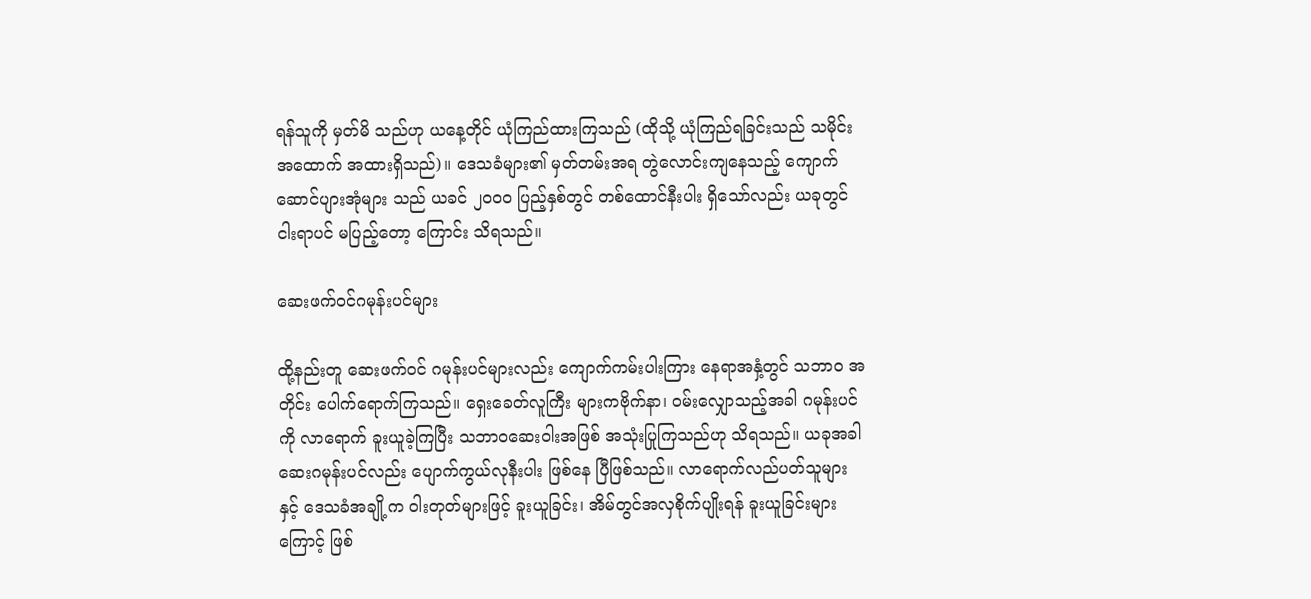ရန်သူကို မှတ်မိ သည်ဟု ယနေ့တိုင် ယုံကြည်ထားကြသည် (ထိုသို့ ယုံကြည်ရခြင်းသည် သမိုင်းအထောက် အထားရှိသည်)။ ဒေသခံများ၏ မှတ်တမ်းအရ တွဲလောင်းကျနေသည့် ကျောက်ဆောင်ပျားအုံများ သည် ယခင် ၂၀၀၀ ပြည့်နှစ်တွင် တစ်ထောင်နီးပါး ရှိသော်လည်း ယခုတွင် ငါးရာပင် မပြည့်တော့ ကြောင်း သိရသည်။

ဆေးဖက်ဝင်ဂမုန်းပင်များ

ထို့နည်းတူ ဆေးဖက်ဝင် ဂမုန်းပင်များလည်း ကျောက်ကမ်းပါးကြား နေရာအနှံ့တွင် သဘာ၀ အတိုင်း ပေါက်ရောက်ကြသည်။ ရှေးခေတ်လူကြီး များကဗိုက်နာ၊ ဝမ်းလျှောသည့်အခါ ဂမုန်းပင်ကို လာရောက် ခူးယူခဲ့ကြပြီး သဘာ၀ဆေးဝါးအဖြစ် အသုံးပြုကြသည်ဟု သိရသည်။ ယခုအခါ ဆေးဂမုန်းပင်လည်း ပျောက်ကွယ်လုနီးပါး ဖြစ်နေ ပြီဖြစ်သည်။ လာရောက်လည်ပတ်သူများနှင့် ဒေသခံအချို့က ဝါးတုတ်များဖြင့် ခူးယူခြင်း၊ အိမ်တွင်အလှစိုက်ပျိုးရန် ခူးယူခြင်းများကြောင့် ဖြစ်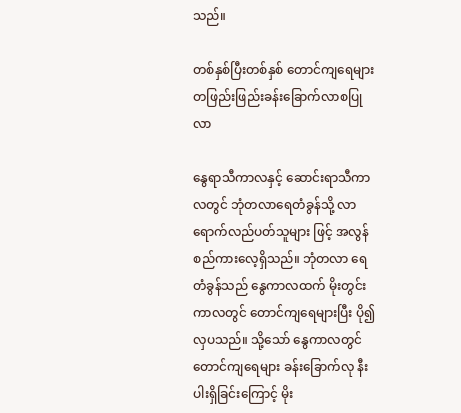သည်။

တစ်နှစ်ပြီးတစ်နှစ် တောင်ကျရေများ
တဖြည်းဖြည်းခန်းခြောက်လာစပြုလာ

နွေရာသီကာလနှင့် ဆောင်းရာသီကာလတွင် ဘုံတလာရေတံခွန်သို့ လာရောက်လည်ပတ်သူများ ဖြင့် အလွန်စည်ကားလေ့ရှိသည်။ ဘုံတလာ ရေတံခွန်သည် နွေကာလထက် မိုးတွင်းကာလတွင် တောင်ကျရေများပြီး ပို၍လှပသည်။ သို့သော် နွေကာလတွင် တောင်ကျရေများ ခန်းခြောက်လု နီးပါးရှိခြင်းကြောင့် မိုး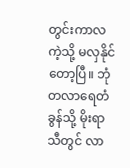တွင်းကာလကဲ့သို့ မလှနိုင် တော့ပြီ။ ဘုံတလာရေတံခွန်သို့ မိုးရာသီတွင် လာ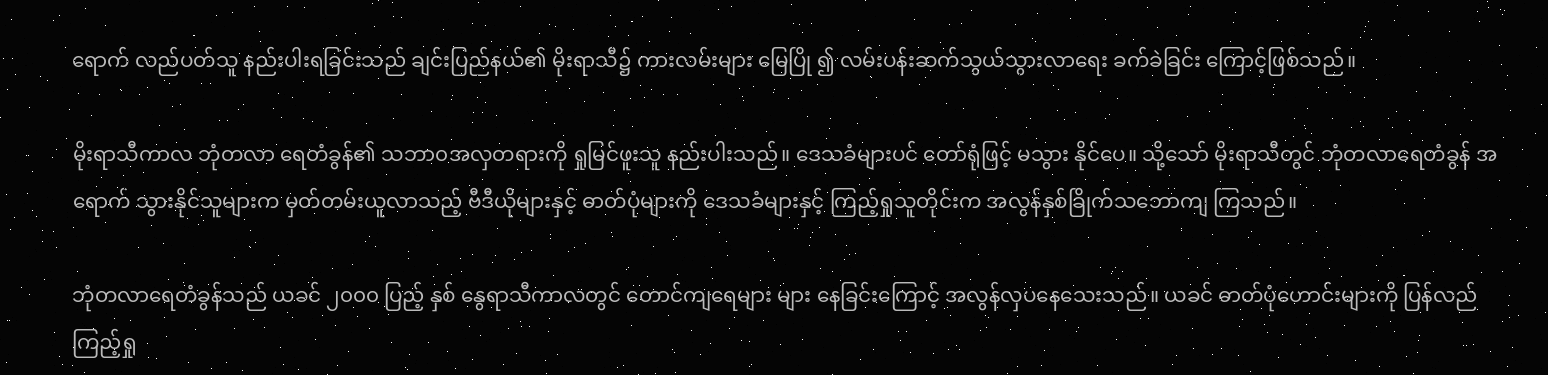ရောက် လည်ပတ်သူ နည်းပါးရခြင်းသည် ချင်းပြည်နယ်၏ မိုးရာသီ၌ ကားလမ်းများ မြေပြို ၍ လမ်းပန်းဆက်သွယ်သွားလာရေး ခက်ခဲခြင်း ကြောင့်ဖြစ်သည်။

မိုးရာသီကာလ ဘုံတလာ ရေတံခွန်၏ သဘာ၀အလှတရားကို ရှုမြင်ဖူးသူ နည်းပါးသည်။ ဒေသခံများပင် တော်ရုံဖြင့် မသွား နိုင်ပေ။ သို့သော် မိုးရာသီတွင် ဘုံတလာရေတံခွန် အရောက် သွားနိုင်သူများက မှတ်တမ်းယူလာသည့် ဗီဒီယိုများနှင့် ဓာတ်ပုံများကို ဒေသခံများနှင့် ကြည့်ရှုသူတိုင်းက အလွန်နှစ်ခြိုက်သဘောကျ ကြသည်။

ဘုံတလာရေတံခွန်သည် ယခင် ၂၀၀၀ ပြည့် နှစ် နွေရာသီကာလတွင် တောင်ကျရေများ များ နေခြင်းကြောင့် အလွန်လှပနေသေးသည်။ ယခင် ဓာတ်ပုံဟောင်းများကို ပြန်လည်ကြည့်ရှု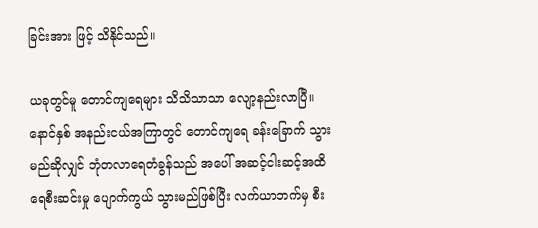ခြင်းအား ဖြင့် သိနိုင်သည်။

ယခုတွင်မူ တောင်ကျရေများ သိသိသာသာ လျော့နည်းလာပြီ။ နောင်နှစ် အနည်းငယ်အကြာတွင် တောင်ကျရေ ခန်းခြောက် သွားမည်ဆိုလျှင် ဘုံတလာရေတံခွန်သည် အပေါ် အဆင့်ငါးဆင့်အထိ ရေစီးဆင်းမှု ပျောက်ကွယ် သွားမည်ဖြစ်ပြီး လက်ယာဘက်မှ စီး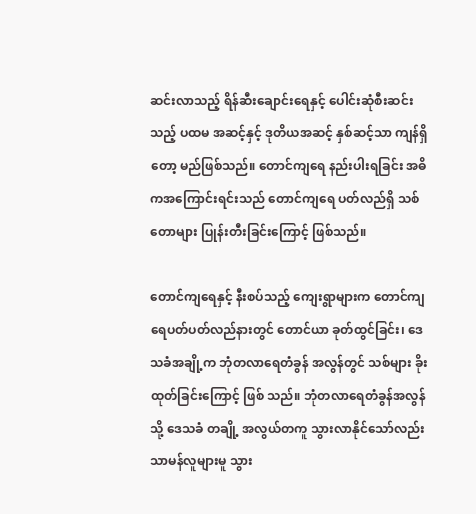ဆင်းလာသည့် ရိန်ဆီးချောင်းရေနှင့် ပေါင်းဆုံစီးဆင်းသည့် ပထမ အဆင့်နှင့် ဒုတိယအဆင့် နှစ်ဆင့်သာ ကျန်ရှိတော့ မည်ဖြစ်သည်။ တောင်ကျရေ နည်းပါးရခြင်း အဓိကအကြောင်းရင်းသည် တောင်ကျရေ ပတ်လည်ရှိ သစ်တောများ ပြုန်းတီးခြင်းကြောင့် ဖြစ်သည်။

တောင်ကျရေနှင့် နီးစပ်သည့် ကျေးရွာများက တောင်ကျရေပတ်ပတ်လည်နားတွင် တောင်ယာ ခုတ်ထွင်ခြင်း၊ ဒေသခံအချို့က ဘုံတလာရေတံခွန် အလွန်တွင် သစ်များ ခိုးထုတ်ခြင်းကြောင့် ဖြစ် သည်။ ဘုံတလာရေတံခွန်အလွန်သို့ ဒေသခံ တချို့ အလွယ်တကူ သွားလာနိုင်သော်လည်း သာမန်လူများမူ သွား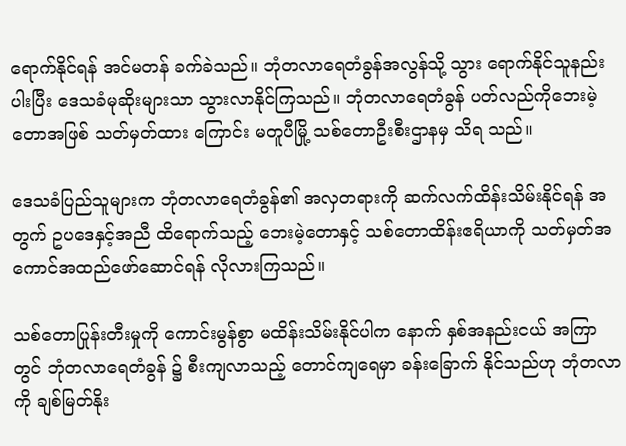ရောက်နိုင်ရန် အင်မတန် ခက်ခဲသည်။ ဘုံတလာရေတံခွန်အလွန်သို့ သွား ရောက်နိုင်သူနည်းပါးပြီး ဒေသခံမုဆိုးများသာ သွားလာနိုင်ကြသည်။ ဘုံတလာရေတံခွန် ပတ်လည်ကိုဘေးမဲ့တောအဖြစ် သတ်မှတ်ထား ကြောင်း မတူပီမြို့ သစ်တောဦးစီးဌာနမှ သိရ သည်။

ဒေသခံပြည်သူများက ဘုံတလာရေတံခွန်၏ အလှတရားကို ဆက်လက်ထိန်းသိမ်းနိုင်ရန် အတွက် ဥပဒေနှင့်အညီ ထိရောက်သည့် ဘေးမဲ့တောနှင့် သစ်တောထိန်းဧရိယာကို သတ်မှတ်အကောင်အထည်ဖော်ဆောင်ရန် လိုလားကြသည်။

သစ်တောပြုန်းတီးမှုကို ကောင်းမွန်စွာ မထိန်းသိမ်းနိုင်ပါက နောက် နှစ်အနည်းငယ် အကြာတွင် ဘုံတလာရေတံခွန် ၌ စီးကျလာသည့် တောင်ကျရေမှာ ခန်းခြောက် နိုင်သည်ဟု ဘုံတလာကို ချစ်မြတ်နိုး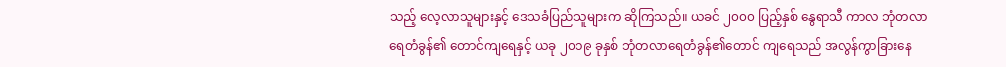သည့် လေ့လာသူများနှင့် ဒေသခံပြည်သူများက ဆိုကြသည်။ ယခင် ၂၀၀၀ ပြည့်နှစ် နွေရာသီ ကာလ ဘုံတလာရေတံခွန်၏ တောင်ကျရေနှင့် ယခု ၂၀၁၉ ခုနှစ် ဘုံတလာရေတံခွန်၏တောင် ကျရေသည် အလွန်ကွာခြားနေ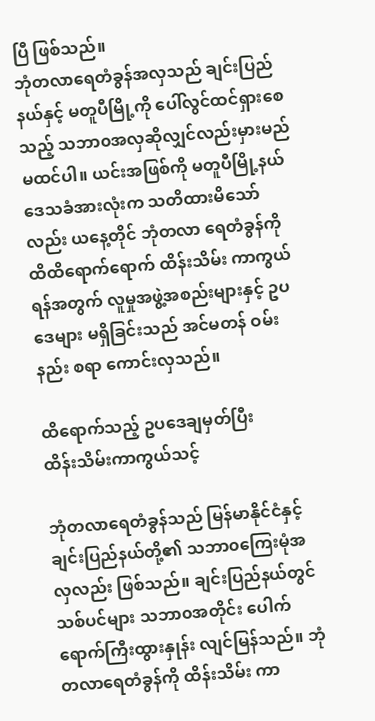ပြီ ဖြစ်သည်။
ဘုံတလာရေတံခွန်အလှသည် ချင်းပြည် နယ်နှင့် မတူပီမြို့ကို ပေါ်လွင်ထင်ရှားစေသည့် သဘာ၀အလှဆိုလျှင်လည်းမှားမည်မထင်ပါ။ ယင်းအဖြစ်ကို မတူပီမြို့နယ် ဒေသခံအားလုံးက သတိထားမိသော်လည်း ယနေ့တိုင် ဘုံတလာ ရေတံခွန်ကို ထိထိရောက်ရောက် ထိန်းသိမ်း ကာကွယ်ရန်အတွက် လူမှုအဖွဲ့အစည်းများနှင့် ဥပဒေများ မရှိခြင်းသည် အင်မတန် ဝမ်းနည်း စရာ ကောင်းလှသည်။

ထိရောက်သည့် ဥပဒေချမှတ်ပြီး
ထိန်းသိမ်းကာကွယ်သင့်

ဘုံတလာရေတံခွန်သည် မြန်မာနိုင်ငံနှင့် ချင်းပြည်နယ်တို့၏ သဘာ၀ကြေးမုံအလှလည်း ဖြစ်သည်။ ချင်းပြည်နယ်တွင် သစ်ပင်များ သဘာ၀အတိုင်း ပေါက်ရောက်ကြီးထွားနှုန်း လျင်မြန်သည်။ ဘုံတလာရေတံခွန်ကို ထိန်းသိမ်း ကာ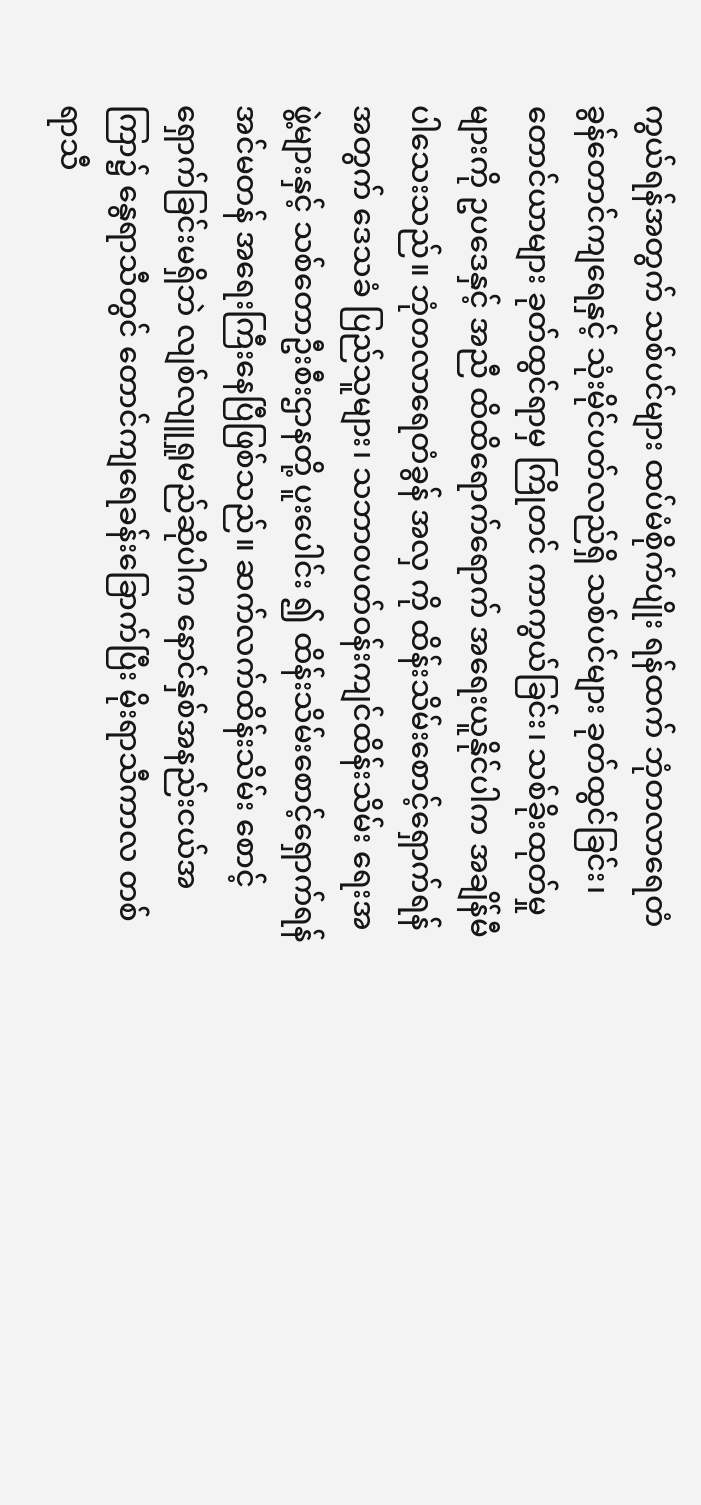ကွယ်ရန်အတွက် သစ်ပင်များ ထပ်မံစိုက်ပျိုး ရန်ထက် ဘုံတလာရေတံခွန်တောင်ကျရေနှင့် သုံးမိုင်ပတ်လည်ရှိ သစ်ပင်များ ခုတ်ထွင်ခြင်း၊ တောင်ယာများ ခုတ်ထွင်ရာမှ ကြိုတင် ကာကွယ်ခြင်း၊ သစ်ခိုးထုတ်မှုများကို ဥပဒေနှင့် အညီ ထိထိရောက်ရောက် အရေးယူနိုင်ပါက အချိန်မီ ပါသေးသည်။ ဘုံတလာရေတံခွန် အလှ ကို ထိန်းသိမ်းစောင့်ရှောက်ရန်အတွက် ဒေသခံ ပြည်သူများ၊ သဘာ၀ပတ်ဝန်းကျင်ထိန်းသိမ်း ရေးအဖွဲ့များနှင့် သစ်တောဦးစီးဌာနတို့ ပူးပေါင်း ၍ ထိန်းသိမ်းစောင့်ရှောက်ရန် အင်မတန် အရေးကြီးနေပြီဖြစ်သည်။ ဆက်လက်ထိန်းသိမ်း စောင့်ရှောက်ခြင်းမရှိဘဲ လျစ်လျူရှုမည်ဆိုပါက နောင်နှစ်အနည်းငယ်အကြာ၌ နွေရာသီတွင် တောင်ကျရေခန်းခြောက်ပြီး မိုးရာသီကာလ တစ်ရာသီ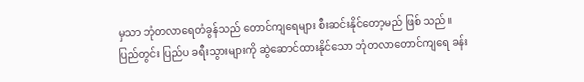မှသာ ဘုံတလာရေတံခွန်သည် တောင်ကျရေများ စီးဆင်းနိုင်တော့မည် ဖြစ် သည်။
ပြည်တွင်း ပြည်ပ ခရီးသွားများကို ဆွဲဆောင်ထားနိုင်သော ဘုံတလာတောင်ကျရေ ခန်း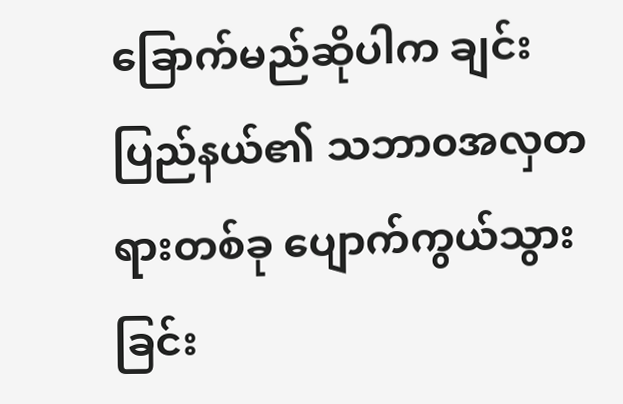ခြောက်မည်ဆိုပါက ချင်းပြည်နယ်၏ သဘာ၀အလှတရားတစ်ခု ပျောက်ကွယ်သွား ခြင်း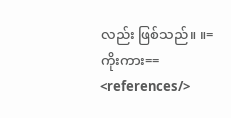လည်း ဖြစ်သည်။ ။=ကိုးကား==
<references/>